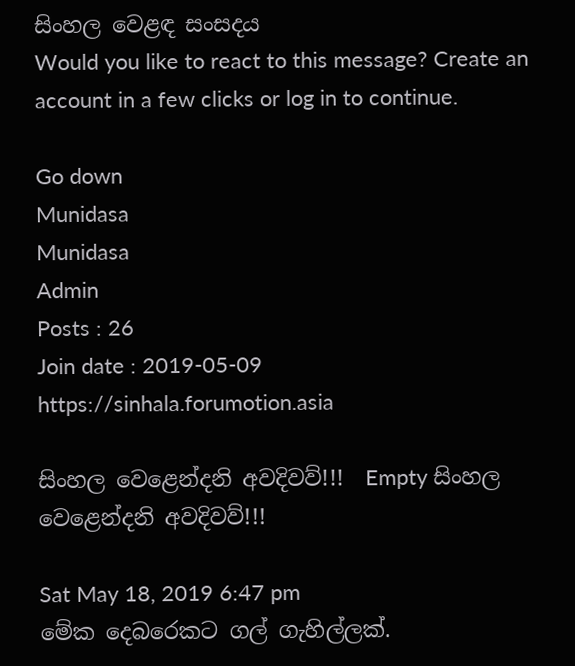සිංහල වෙළඳ සංසදය
Would you like to react to this message? Create an account in a few clicks or log in to continue.

Go down
Munidasa
Munidasa
Admin
Posts : 26
Join date : 2019-05-09
https://sinhala.forumotion.asia

සිංහල වෙළෙන්දනි අවදිවව්!!!  Empty සිංහල වෙළෙන්දනි අවදිවව්!!!

Sat May 18, 2019 6:47 pm
මේක දෙබරෙකට ගල් ගැහිල්ලක්.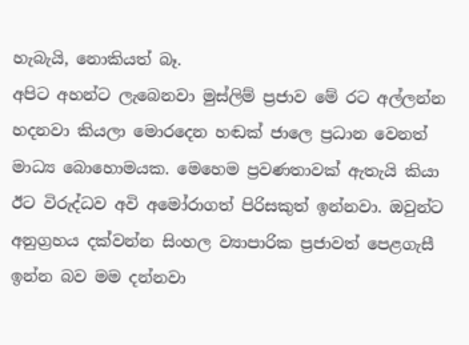හැබැයි, නොකියත් බෑ.
අපිට අහන්ට ලැබෙනවා මුස්ලිම් ප්‍රජාව මේ රට අල්ලන්න හදනවා කියලා මොරදෙන හඬක් ජාලෙ ප්‍රධාන වෙනත් මාධ්‍ය බොහොමයක. මෙහෙම ප්‍රවණතාවක් ඇතැයි කියා ඊට විරුද්ධව අවි අමෝරාගත් පිරිසකුත් ඉන්නවා. ඔවුන්ට අනුග්‍රහය දක්වන්න සිංහල ව්‍යාපාරික ප්‍රජාවත් පෙළගැසී ඉන්න බව මම දන්නවා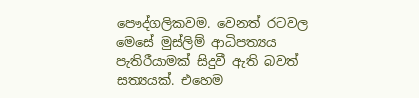පෞද්ගලිකවම. වෙනත් රටවල මෙසේ මුස්ලිම් ආධිපත්‍යය පැතිරීයාමක් සිදුවී ඇති බවත් සත්‍යයක්. එහෙම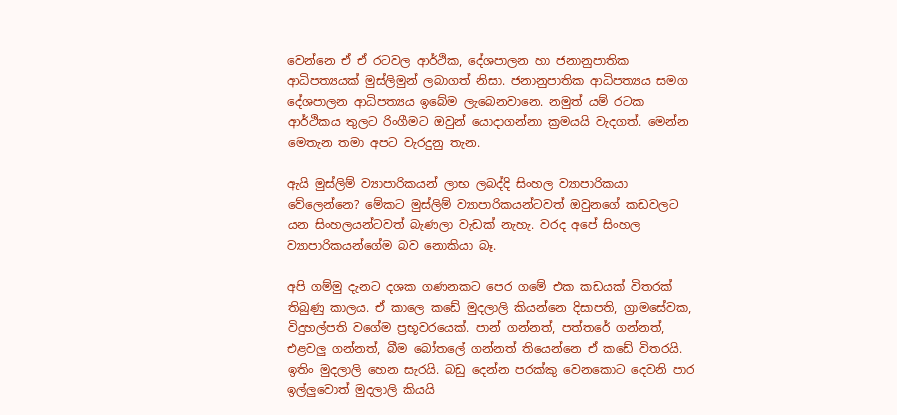වෙන්නෙ ඒ ඒ රටවල ආර්ථික, දේශපාලන හා ජනානුපාතික ආධිපත්‍යයක් මුස්ලිමුන් ලබාගත් නිසා. ජනානුපාතික ආධිපත්‍යය සමග දේශපාලන ආධිපත්‍යය ඉබේම ලැබෙනවානෙ. නමුත් යම් රටක ආර්ථිකය තුලට රිංගීමට ඔවුන් යොදාගන්නා ක්‍රමයයි වැදගත්. මෙන්න මෙතැන තමා අපට වැරදුනු තැන.

ඇයි මුස්ලිම් ව්‍යාපාරිකයන් ලාභ ලබද්දි සිංහල ව්‍යාපාරිකයා වේලෙන්නෙ? මේකට මුස්ලිම් ව්‍යාපාරිකයන්ටවත් ඔවුනගේ කඩවලට යන සිංහලයන්ටවත් බැණලා වැඩක් නැහැ. වරද අපේ සිංහල ව්‍යාපාරිකයන්ගේම බව නොකියා බෑ.

අපි ගම්මු දැනට දශක ගණනකට පෙර ගමේ එක කඩයක් විතරක් තිබුණු කාලය. ඒ කාලෙ කඩේ මුදලාලි කියන්නෙ දිසාපති, ග්‍රාමසේවක, විදුහල්පති වගේම ප්‍රභූවරයෙක්. පාන් ගන්නත්, පත්තරේ ගන්නත්, එළවලු ගන්නත්, බීම බෝතලේ ගන්නත් තියෙන්නෙ ඒ කඩේ විතරයි. ඉතිං මුදලාලි හෙන සැරයි. බඩු දෙන්න පරක්කු වෙනකොට දෙවනි පාර ඉල්ලුවොත් මුදලාලි කියයි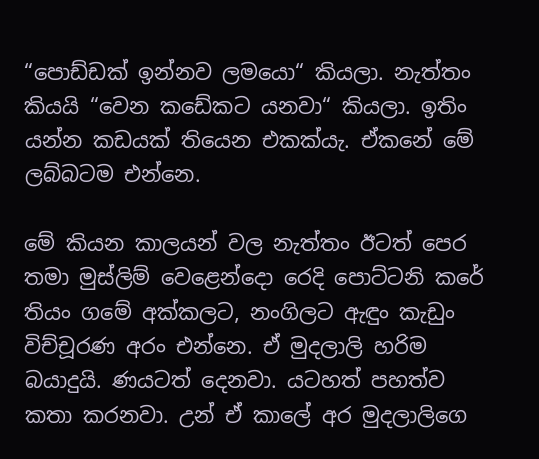“පොඩ්ඩක් ඉන්නව ලමයො“ කියලා. නැත්තං කියයි “වෙන කඩේකට යනවා“ කියලා. ඉතිං යන්න කඩයක් තියෙන එකක්යැ. ඒකනේ මේ ලබ්බටම එන්නෙ.

මේ කියන කාලයන් වල නැත්තං ඊටත් පෙර තමා මුස්ලිම් වෙළෙන්දො රෙදි පොට්ටනි කරේ තියං ගමේ අක්කලට, නංගිලට ඇඳුං කැඩුං විච්චූරණ අරං එන්නෙ. ඒ මුදලාලි හරිම බයාදුයි. ණයටත් දෙනවා. යටහත් පහත්ව කතා කරනවා. උන් ඒ කාලේ අර මුදලාලිගෙ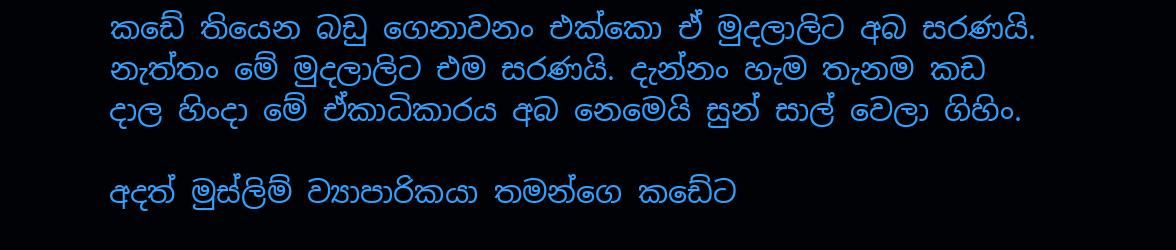කඩේ තියෙන බඩු ගෙනාවනං එක්කො ඒ මුදලාලිට අබ සරණයි. නැත්තං මේ මුදලාලිට එම සරණයි. දැන්නං හැම තැනම කඩ දාල හිංදා මේ ඒකාධිකාරය අබ නෙමෙයි සුන් සාල් වෙලා ගිහිං.

අදත් මුස්ලිම් ව්‍යාපාරිකයා තමන්ගෙ කඩේට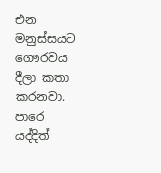එන මනුස්සයට ගෞරවය දීලා කතා කරනවා. පාරෙ යද්දිත්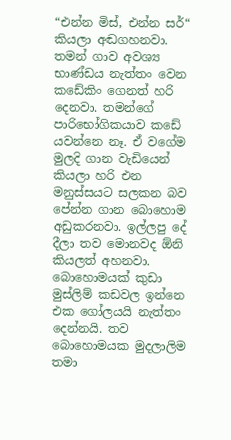“එන්න මිස්, එන්න සර්“ කියලා අඬගහනවා. තමන් ගාව අවශ්‍ය භාණ්ඩය නැත්තං වෙන කඩේකිං ගෙනත් හරි දෙනවා. තමන්ගේ පාරිභෝගිකයාව කඩේ යවන්නෙ නෑ. ඒ වගේම මුලදි ගාන වැඩියෙන් කියලා හරි එන මනුස්සයට සලකන බව පේන්න ගාන බොහොම අඩුකරනවා. ඉල්ලපු දේ දීලා තව මොනවද ඕනි කියලත් අහනවා. බොහොමයක් කුඩා මුස්ලිම් කඩවල ඉන්නෙ එක ගෝලයයි නැත්තං දෙන්නයි. තව බොහොමයක මුදලාලිම තමා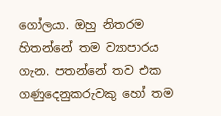ගෝලයා. ඔහු නිතරම හිතන්නේ තම ව්‍යාපාරය ගැන. පතන්නේ තව එක ගණුදෙනුකරුවකු හෝ තම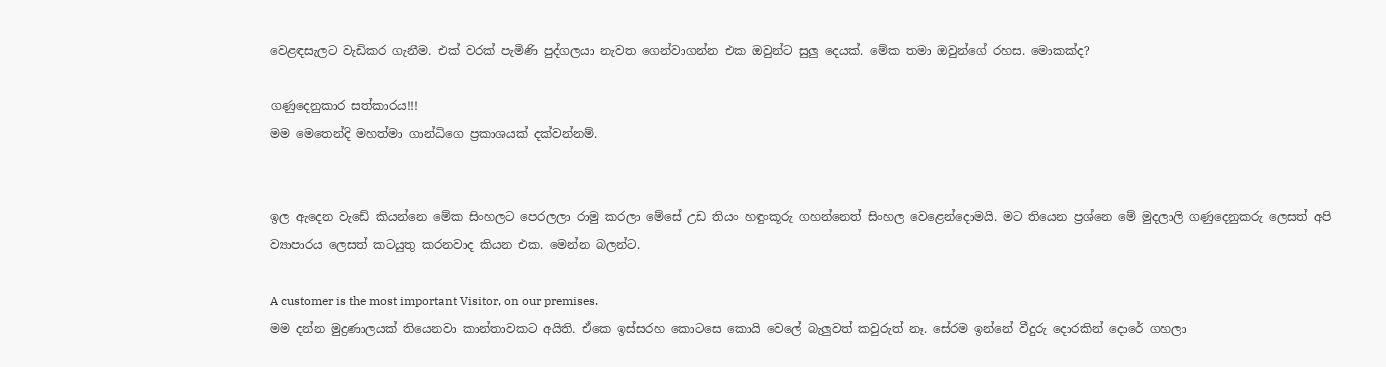වෙළඳසැලට වැඩිකර ගැනීම. එක් වරක් පැමිණි පුද්ගලයා නැවත ගෙන්වාගන්න එක ඔවුන්ට සුලු දෙයක්. මේක තමා ඔවුන්ගේ රහස. මොකක්ද?

ගණුදෙනුකාර සත්කාරය!!!
මම මෙතෙන්දි මහත්මා ගාන්ධිගෙ ප්‍රකාශයක් දක්වන්නම්.


ඉල ඇදෙන වැඩේ කියන්නෙ මේක සිංහලට පෙරලලා රාමු කරලා මේසේ උඩ තියං හඳුංකූරු ගහන්නෙත් සිංහල වෙළෙන්දොමයි. මට තියෙන ප්‍රශ්නෙ මේ මුදලාලි ගණුදෙනුකරු ලෙසත් අපි ව්‍යාපාරය ලෙසත් කටයුතු කරනවාද කියන එක. මෙන්න බලන්ට.

A customer is the most important Visitor, on our premises.
මම දන්න මුද්‍රණාලයක් තියෙනවා කාන්තාවකට අයිති. ඒකෙ ඉස්සරහ කොටසෙ කොයි වෙලේ බැලුවත් කවුරුත් නෑ. සේරම ඉන්නේ වීදුරු දොරකින් දොරේ ගහලා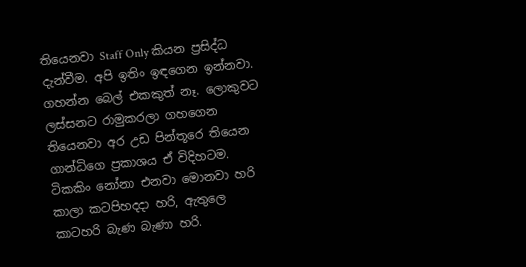තියෙනවා Staff Only කියන ප්‍රසිද්ධ දැන්වීම. අපි ඉතිං ඉඳගෙන ඉන්නවා. ගහන්න බෙල් එකකුත් නෑ. ලොකුවට ලස්සනට රාමුකරලා ගහගෙන තියෙනවා අර උඩ පින්තූරෙ තියෙන ගාන්ධිගෙ ප්‍රකාශය ඒ විදිහටම. ටිකකිං නෝනා එනවා මොනවා හරි කාලා කටපිහදදා හරි, ඇතුලෙ කාටහරි බැණ බැණා හරි.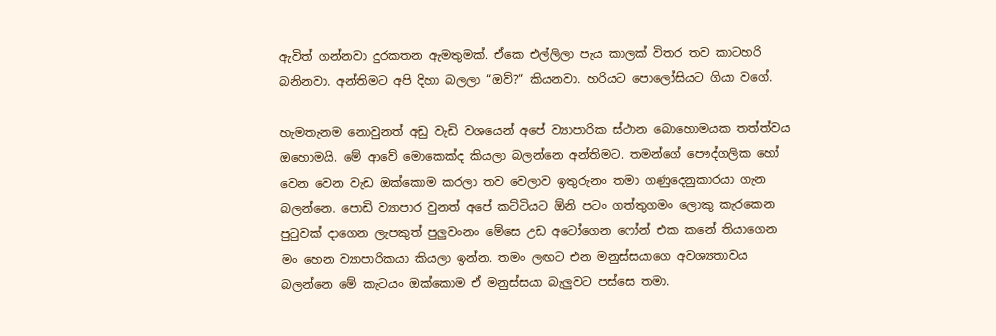ඇවිත් ගන්නවා දුරකතන ඇමතුමක්. ඒකෙ එල්ලිලා පැය කාලක් විතර තව කාටහරි බනිනවා. අන්තිමට අපි දිහා බලලා “ඔව්?“ කියනවා. හරියට පොලෝසියට ගියා වගේ.

හැමතැනම නොවුනත් අඩු වැඩි වශයෙන් අපේ ව්‍යාපාරික ස්ථාන බොහොමයක තත්ත්වය ඔහොමයි. මේ ආවේ මොකෙක්ද කියලා බලන්නෙ අන්තිමට. තමන්ගේ පෞද්ගලික හෝ වෙන වෙන වැඩ ඔක්කොම කරලා තව වෙලාව ඉතුරුනං තමා ගණුදෙනුකාරයා ගැන බලන්නෙ. පොඩි ව්‍යාපාර වුනත් අපේ කට්ටියට ඕනි පටං ගත්තුගමං ලොකු කැරකෙන පුටුවක් දාගෙන ලැපකුත් පුලුවංනං මේසෙ උඩ අටෝගෙන ෆෝන් එක කනේ තියාගෙන මං හෙන ව්‍යාපාරිකයා කියලා ඉන්න. තමං ලඟට එන මනුස්සයාගෙ අවශ්‍යතාවය බලන්නෙ මේ කැටයං ඔක්කොම ඒ මනුස්සයා බැලුවට පස්සෙ තමා.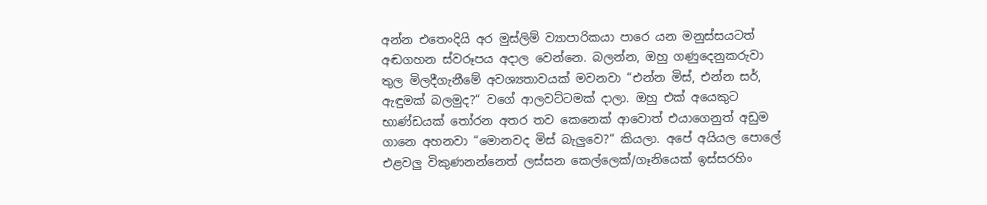අන්න එතෙංදියි අර මුස්ලිම් ව්‍යාපාරිකයා පාරෙ යන මනුස්සයටත් අඬගහන ස්වරූපය අදාල වෙන්නෙ. බලන්න, ඔහු ගණුදෙනුකරුවා තුල මිලදීගැනීමේ අවශ්‍යතාවයක් මවනවා “එන්න මිස්, එන්න සර්, ඇඳුමක් බලමුද?“ වගේ ආලවට්ටමක් දාලා. ඔහු එක් අයෙකුට භාණ්ඩයක් තෝරන අතර තව කෙනෙක් ආවොත් එයාගෙනුත් අඩුම ගානෙ අහනවා “මොනවද මිස් බැලුවෙ?“ කියලා. අපේ අයියල පොලේ එළවලු විකුණනන්නෙත් ලස්සන කෙල්ලෙක්/ගෑනියෙක් ඉස්සරහිං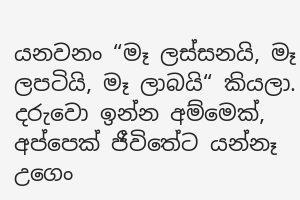යනවනං “මෑ ලස්සනයි, මෑ ලපටියි, මෑ ලාබයි“ කියලා. දරුවො ඉන්න අම්මෙක්, අප්පෙක් ජීවිතේට යන්නෑ උගෙං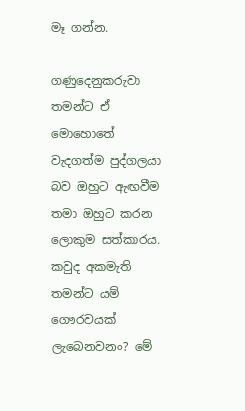මෑ ගන්න.

ගණුදෙනුකරුවා තමන්ට ඒ මොහොතේ වැදගත්ම පුද්ගලයා බව ඔහුට ඇඟවීම තමා ඔහුට කරන ලොකුම සත්කාරය. කවුද අකමැති තමන්ට යම් ගෞරවයක් ලැබෙනවනං? මේ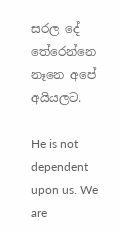සරල දේ තේරෙන්නෙ නෑනෙ අපේ අයියලට.

He is not dependent upon us. We are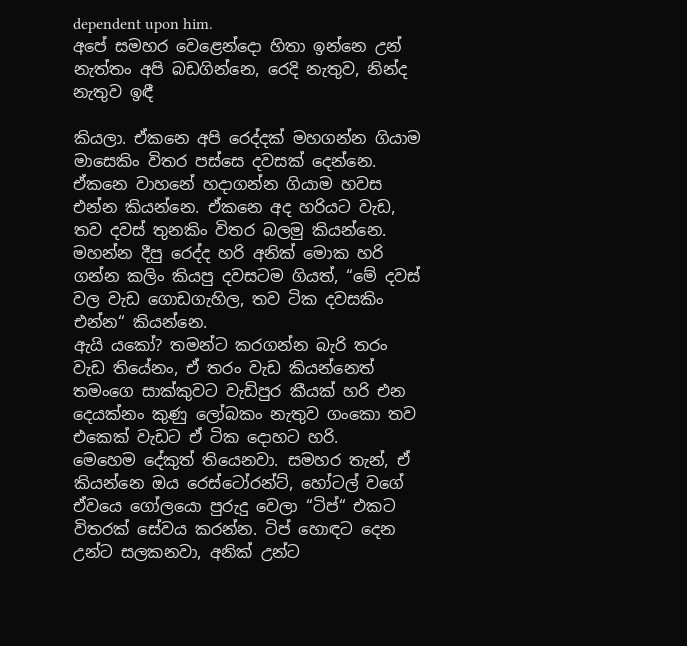dependent upon him.
අපේ සමහර වෙළෙන්දො හිතා ඉන්නෙ උන් නැත්තං අපි බඩගින්නෙ, රෙදි නැතුව, නින්ද නැතුව ඉඳී

කියලා. ඒකනෙ අපි රෙද්දක් මහගන්න ගියාම මාසෙකිං විතර පස්සෙ දවසක් දෙන්නෙ. ඒකනෙ වාහනේ හදාගන්න ගියාම හවස එන්න කියන්නෙ. ඒකනෙ අද හරියට වැඩ, තව දවස් තුනකිං විතර බලමු කියන්නෙ. මහන්න දීපු රෙද්ද හරි අනික් මොක හරි ගන්න කලිං කියපු දවසටම ගියත්, “මේ දවස් වල වැඩ ගොඩගැහිල, තව ටික දවසකිං එන්න“ කියන්නෙ.
ඇයි යකෝ? තමන්ට කරගන්න බැරි තරං වැඩ තියේනං, ඒ තරං වැඩ කියන්නෙත් තමංගෙ සාක්කුවට වැඩිපුර කීයක් හරි එන දෙයක්නං කුණු ලෝබකං නැතුව ගංකො තව එකෙක් වැඩට ඒ ටික දොහට හරි.
මෙහෙම දේකුත් තියෙනවා. සමහර තැන්, ඒ කියන්නෙ ඔය රෙස්ටෝරන්ට්, හෝටල් වගේ ඒවයෙ ගෝලයො පුරුදු වෙලා “ටිප්“ එකට විතරක් සේවය කරන්න. ටිප් හොඳට දෙන උන්ට සලකනවා, අනික් උන්ට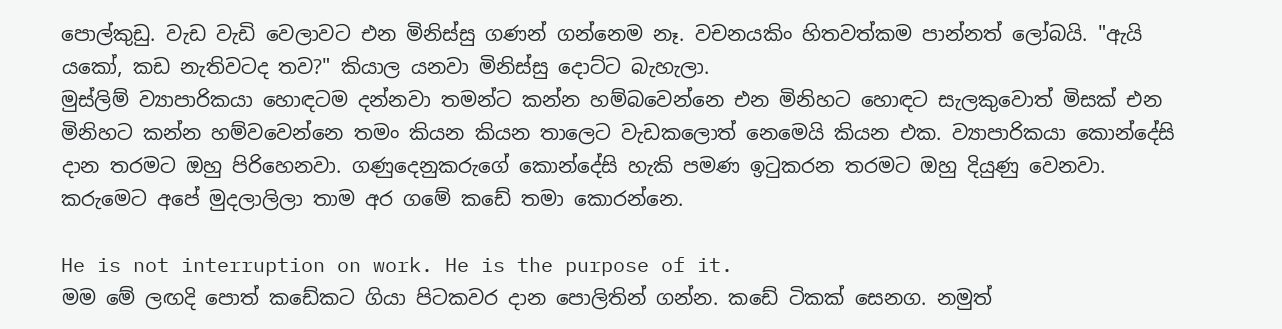පොල්කුඩු. වැඩ වැඩි වෙලාවට එන මිනිස්සු ගණන් ගන්නෙම නෑ. වචනයකිං හිතවත්කම පාන්නත් ලෝබයි. "ඇයි යකෝ, කඩ නැතිවටද තව?" කියාල යනවා මිනිස්සු දොට්ට බැහැලා.
මුස්ලිම් ව්‍යාපාරිකයා හොඳටම දන්නවා තමන්ට කන්න හම්බවෙන්නෙ එන මිනිහට හොඳට සැලකුවොත් මිසක් එන මිනිහට කන්න හම්වවෙන්නෙ තමං කියන කියන තාලෙට වැඩකලොත් නෙමෙයි කියන එක. ව්‍යාපාරිකයා කොන්දේසි දාන තරමට ඔහු පිරිහෙනවා. ගණුදෙනුකරුගේ කොන්දේසි හැකි පමණ ඉටුකරන තරමට ඔහු දියුණු වෙනවා. කරුමෙට අපේ මුදලාලිලා තාම අර ගමේ කඩේ තමා කොරන්නෙ.

He is not interruption on work. He is the purpose of it.
මම මේ ලඟදි පොත් කඩේකට ගියා පිටකවර දාන පොලිතින් ගන්න. කඩේ ටිකක් සෙනග. නමුත්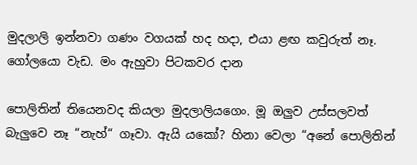මුදලාලි ඉන්නවා ගණං වගයක් හද හදා, එයා ළඟ කවුරුත් නෑ. ගෝලයො වැඩ. මං ඇහුවා පිටකවර දාන

පොලිතින් තියෙනවද කියලා මුදලාලියගෙං. මූ ඔලුව උස්සලවත් බැලුවෙ නෑ “නැහ්“ ගෑවා. ඇයි යකෝ? හිනා වෙලා “අනේ පොලිතින්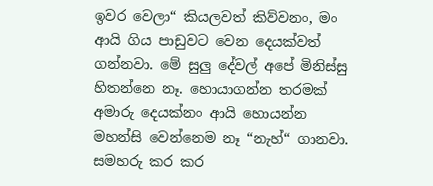ඉවර වෙලා“ කියලවත් කිව්වනං, මං ආයි ගිය පාඩුවට වෙන දෙයක්වත් ගන්නවා. මේ සුලු දේවල් අපේ මිනිස්සු හිතන්නෙ නෑ. හොයාගන්න තරමක් අමාරු දෙයක්නං ආයි හොයන්න මහන්සි වෙන්නෙම නෑ “නැහ්“ ගානවා. සමහරු කර කර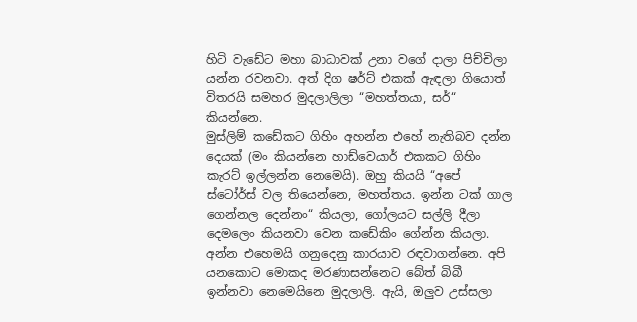හිටි වැඩේට මහා බාධාවක් උනා වගේ දාලා පිච්චිලා යන්න රවනවා. අත් දිග ෂර්ට් එකක් ඇඳලා ගියොත් විතරයි සමහර මුදලාලිලා “මහත්තයා, සර්“ කියන්නෙ.
මුස්ලිම් කඩේකට ගිහිං අහන්න එහේ නැතිබව දන්න දෙයක් (මං කියන්නෙ හාඩ්වෙයාර් එකකට ගිහිං කැරට් ඉල්ලන්න නෙමෙයි). ඔහු කියයි “අපේ ස්ටෝර්ස් වල තියෙන්නෙ, මහත්තය. ඉන්න ටක් ගාල ගෙන්නල දෙන්නං“ කියලා, ගෝලයට සල්ලි දීලා දෙමලෙං කියනවා වෙන කඩේකිං ගේන්න කියලා. අන්න එහෙමයි ගනුදෙනු කාරයාව රඳවාගන්නෙ. අපි යනකොට මොකද මරණාසන්නෙට බේත් බිබී ඉන්නවා නෙමෙයිනෙ මුදලාලි. ඇයි, ඔලුව උස්සලා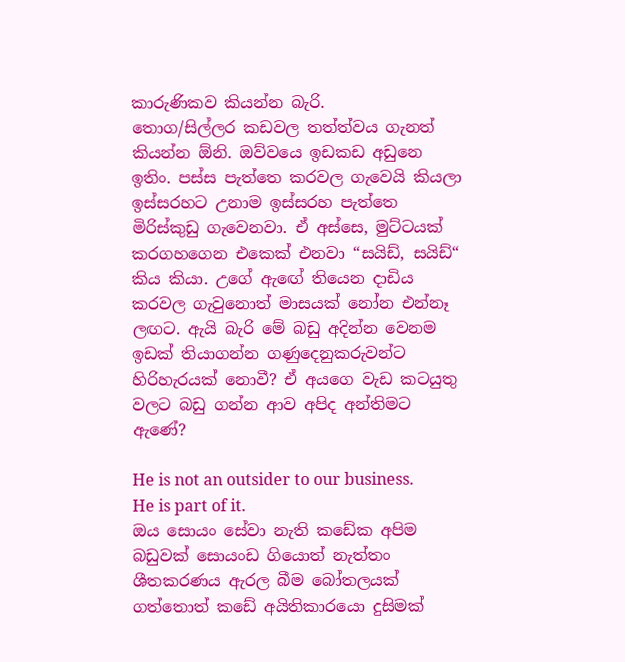කාරුණිකව කියන්න බැරි.
තොග/සිල්ලර කඩවල තත්ත්වය ගැනත් කියන්න ඕනි. ඔව්වයෙ ඉඩකඩ අඩුනෙ ඉතිං. පස්ස පැත්තෙ කරවල ගැවෙයි කියලා ඉස්සරහට උනාම ඉස්සරහ පැත්තෙ මිරිස්කුඩු ගැවෙනවා. ඒ අස්සෙ, මුට්ටයක් කරගහගෙන එකෙක් එනවා “සයිඩ්, සයිඩ්“ කිය කියා. උගේ ඇඟේ තියෙන දාඩිය කරවල ගැවුනොත් මාසයක් නෝන එන්නෑ ලඟට. ඇයි බැරි මේ බඩු අදින්න වෙනම ඉඩක් තියාගන්න ගණුදෙනුකරුවන්ට හිරිහැරයක් නොවී? ඒ අයගෙ වැඩ කටයුතු වලට බඩු ගන්න ආව අපිද අන්තිමට ඇණේ?

He is not an outsider to our business. He is part of it.
ඔය සොයං සේවා නැති කඩේක අපිම බඩුවක් සොයංඩ ගියොත් නැත්තං ශීතකරණය ඇරල බීම බෝතලයක් ගත්තොත් කඩේ අයිතිකාරයො දුසිමක්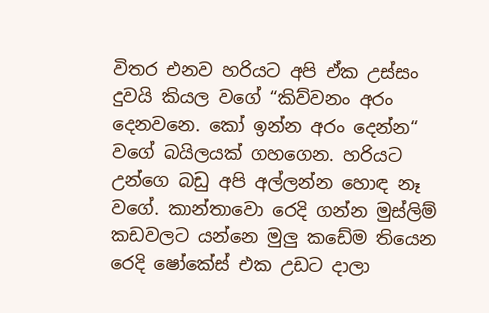විතර එනව හරියට අපි ඒක උස්සං දුවයි කියල වගේ “කිව්වනං අරං දෙනවනෙ. කෝ ඉන්න අරං දෙන්න“ වගේ බයිලයක් ගහගෙන. හරියට උන්ගෙ බඩු අපි අල්ලන්න හොඳ නෑ වගේ. කාන්තාවො රෙදි ගන්න මුස්ලිම් කඩවලට යන්නෙ මුලු කඩේම තියෙන රෙදි ෂෝකේස් එක උඩට දාලා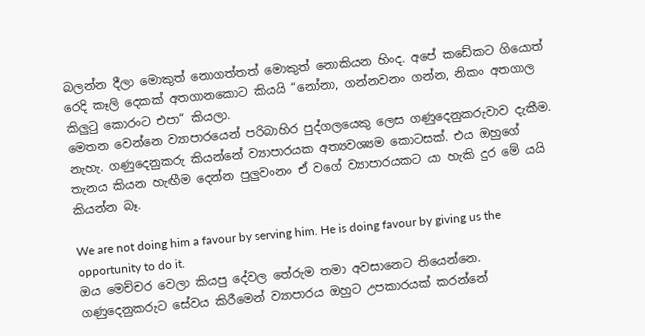බලන්න දීලා මොකුත් නොගත්තත් මොකුත් නොකියන හිංද. අපේ කඩේකට ගියොත් රෙදි කෑලි දෙකක් අතගානකොට කියයි “නෝනා, ගන්නවනං ගන්න, නිකං අතගාල කිලුටු කොරංට එපා“ කියලා.
මෙතන වෙන්නෙ ව්‍යාපාරයෙන් පරිබාහිර පුද්ගලයෙකු ලෙස ගණුදෙනුකරුවාව දැකීම. නැහැ. ගණුදෙනුකරු කියන්නේ ව්‍යාපාරයක අත්‍යවශ්‍යම කොටසක්. එය ඔහුගේ තැනය කියන හැඟීම දෙන්න පුලුවංනං ඒ වගේ ව්‍යාපාරයකට යා හැකි දුර මේ යයි කියන්න බෑ.

We are not doing him a favour by serving him. He is doing favour by giving us the opportunity to do it.
ඔය මෙච්චර වෙලා කියපු දේවල තේරුම තමා අවසානෙට තියෙන්නෙ. ගණුදෙනුකරුට සේවය කිරීමෙන් ව්‍යාපාරය ඔහුට උපකාරයක් කරන්නේ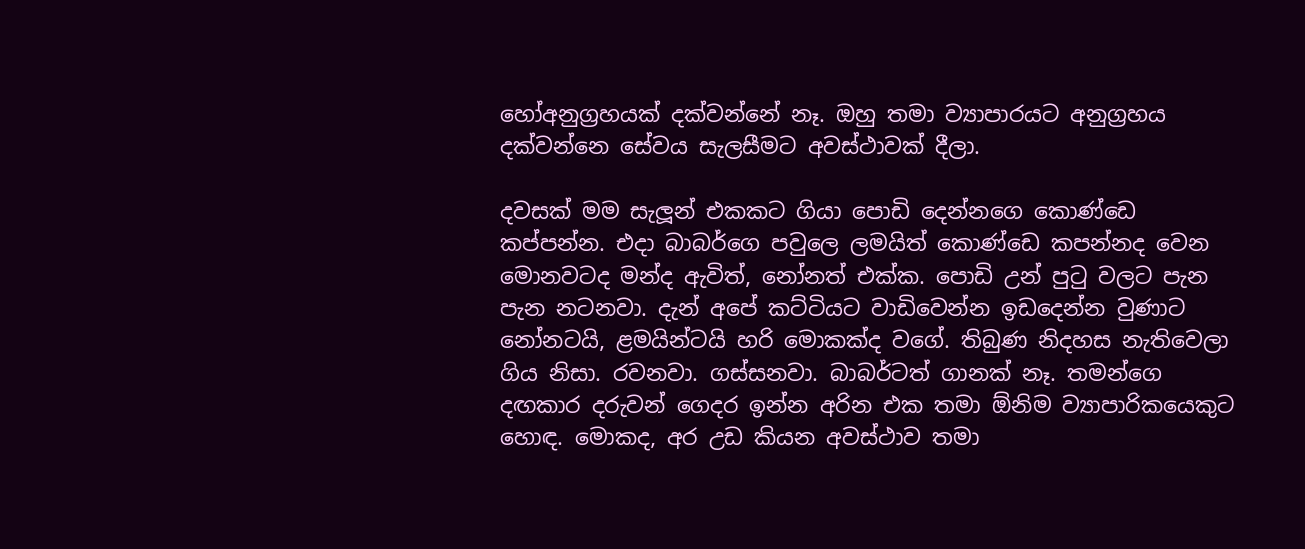හෝඅනුග්‍රහයක් දක්වන්නේ නෑ. ඔහු තමා ව්‍යාපාරයට අනුග්‍රහය දක්වන්නෙ සේවය සැලසීමට අවස්ථාවක් දීලා.

දවසක් මම සැලූන් එකකට ගියා පොඩි දෙන්නගෙ කොණ්ඩෙ කප්පන්න. එදා බාබර්ගෙ පවුලෙ ලමයිත් කොණ්ඩෙ කපන්නද වෙන මොනවටද මන්ද ඇවිත්, නෝනත් එක්ක. පොඩි උන් පුටු වලට පැන පැන නටනවා. දැන් අපේ කට්ටියට වාඩිවෙන්න ඉඩදෙන්න වුණාට නෝනටයි, ළමයින්ටයි හරි මොකක්ද වගේ. තිබුණ නිදහස නැතිවෙලා ගිය නිසා. රවනවා. ගස්සනවා. බාබර්ටත් ගානක් නෑ. තමන්ගෙ දඟකාර දරුවන් ගෙදර ඉන්න අරින එක තමා ඕනිම ව්‍යාපාරිකයෙකුට හොඳ. මොකද, අර උඩ කියන අවස්ථාව තමා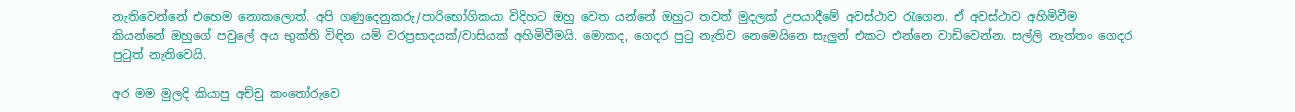නැතිවෙන්නේ එහෙම නොකලොත්. අපි ගණුදෙනුකරු/පාරිභෝගිකයා විදිහට ඔහු වෙත යන්නේ ඔහුට තවත් මුදලක් උපයාදීමේ අවස්ථාව රැගෙන. ඒ අවස්ථාව අහිමිවීම කියන්නේ ඔහුගේ පවුලේ අය භුක්ති විඳින යම් වරප්‍රසාදයක්/වාසියක් අහිමිවීමයි. මොකද, ගෙදර පුටු නැතිව නෙමෙයිනෙ සැලුන් එකට එන්නෙ වාඩිවෙන්න. සල්ලි නැත්තං ගෙදර පුටුත් නැතිවෙයි.

අර මම මුලදි කියාපු අච්චු කංතෝරුවෙ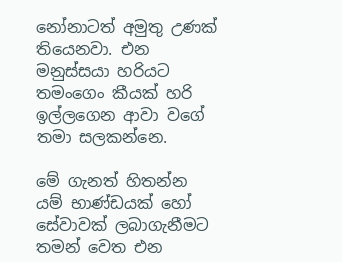නෝනාටත් අමුතු උණක් තියෙනවා. එන මනුස්සයා හරියට තමංගෙං කීයක් හරි ඉල්ලගෙන ආවා වගේ තමා සලකන්නෙ.

මේ ගැනත් හිතන්න
යම් භාණ්ඩයක් හෝ සේවාවක් ලබාගැනීමට තමන් වෙත එන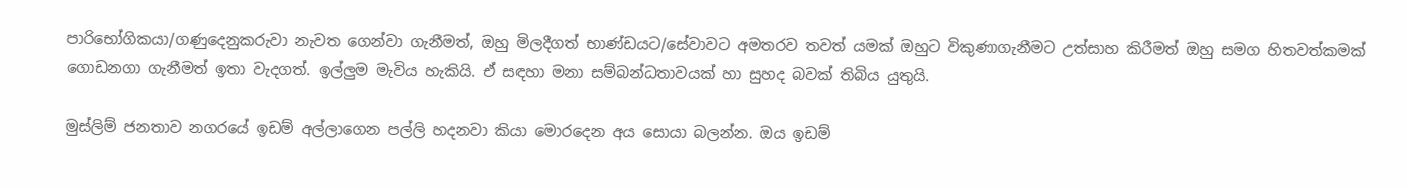පාරිභෝගිකයා/ගණුදෙනුකරුවා නැවත ගෙන්වා ගැනීමත්, ඔහු මිලදීගත් භාණ්ඩයට/සේවාවට අමතරව තවත් යමක් ඔහුට විකුණාගැනීමට උත්සාහ කිරීමත් ඔහු සමග හිතවත්කමක් ගොඩනගා ගැනීමත් ඉතා වැදගත්. ඉල්ලුම මැවිය හැකියි. ඒ සඳහා මනා සම්බන්ධතාවයක් හා සුහද බවක් තිබිය යුතුයි.

මුස්ලිම් ජනතාව නගරයේ ඉඩම් අල්ලාගෙන පල්ලි හදනවා කියා මොරදෙන අය සොයා බලන්න. ඔය ඉඩම්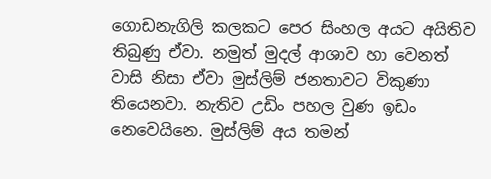ගොඩනැගිලි කලකට පෙර සිංහල අයට අයිතිව තිබුණු ඒවා. නමුත් මුදල් ආශාව හා වෙනත් වාසි නිසා ඒවා මුස්ලිම් ජනතාවට විකුණා තියෙනවා. නැතිව උඩිං පහල වුණ ඉඩං නෙවෙයිනෙ. මුස්ලිම් අය තමන්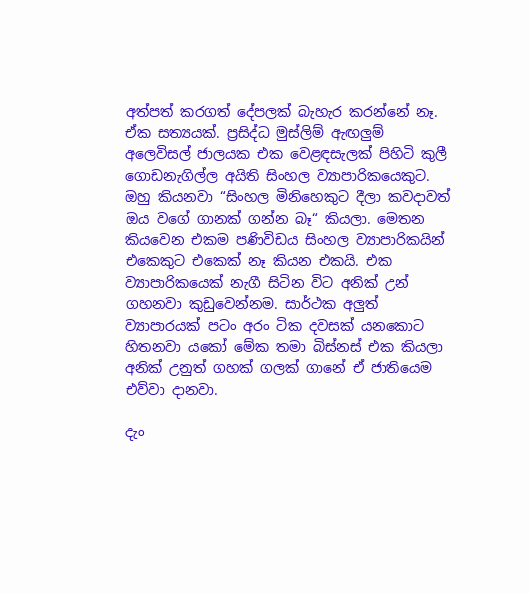අත්පත් කරගත් දේපලක් බැහැර කරන්නේ නෑ. ඒක සත්‍යයක්. ප්‍රසිද්ධ මුස්ලිම් ඇඟලුම් අලෙවිසල් ජාලයක එක වෙළඳසැලක් පිහිටි කුලී ගොඩනැගිල්ල අයිති සිංහල ව්‍යාපාරිකයෙකුට. ඔහු කියනවා “සිංහල මිනිහෙකුට දීලා කවදාවත් ඔය වගේ ගානක් ගන්න බෑ“ කියලා. මෙතන කියවෙන එකම පණිවිඩය සිංහල ව්‍යාපාරිකයින් එකෙකුට එකෙක් නෑ කියන එකයි. එක ව්‍යාපාරිකයෙක් නැගී සිටින විට අනික් උන් ගහනවා කුඩුවෙන්නම. සාර්ථක අලුත් ව්‍යාපාරයක් පටං අරං ටික දවසක් යනකොට හිතනවා යකෝ මේක තමා බිස්නස් එක කියලා අනික් උනුත් ගහක් ගලක් ගානේ ඒ ජාතියෙම එව්වා දානවා.

දැං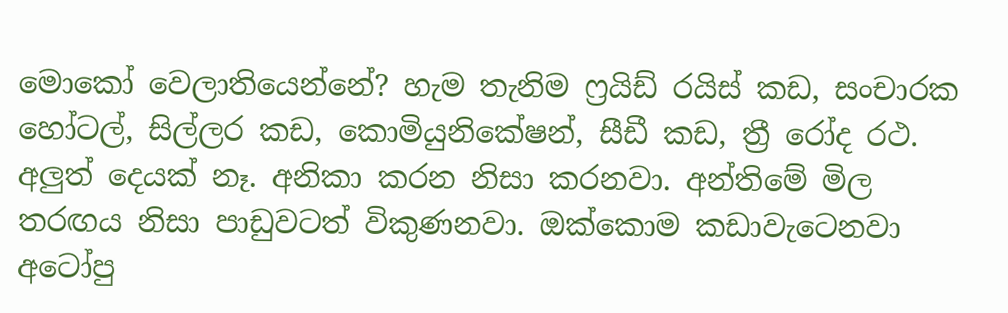මොකෝ වෙලාතියෙන්නේ? හැම තැනිම ෆ්‍රයිඩ් රයිස් කඩ, සංචාරක හෝටල්, සිල්ලර කඩ, කොමියුනිකේෂන්, සීඩී කඩ, ත්‍රී රෝද රථ. අලුත් දෙයක් නෑ. අනිකා කරන නිසා කරනවා. අන්තිමේ මිල තරඟය නිසා පාඩුවටත් විකුණනවා. ඔක්කොම කඩාවැටෙනවා අටෝපු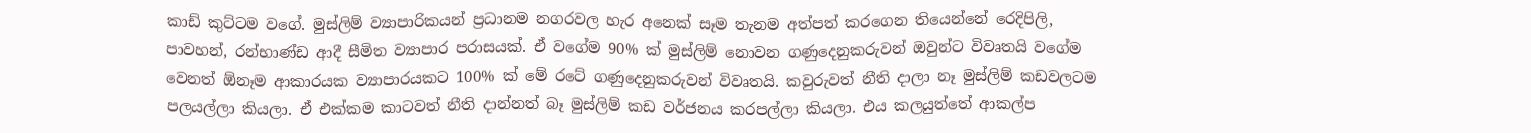කාඩ් කුට්ටම වගේ. මුස්ලිම් ව්‍යාපාරිකයන් ප්‍රධානම නගරවල හැර අනෙක් සෑම තැනම අත්පත් කරගෙන තියෙන්නේ රෙදිපිලි, පාවහන්, රන්භාණ්ඩ ආදී සීමිත ව්‍යාපාර පරාසයක්. ඒ වගේම 90% ක් මුස්ලිම් නොවන ගණුදෙනුකරුවන් ඔවුන්ට විවෘතයි වගේම වෙනත් ඕනෑම ආකාරයක ව්‍යාපාරයකට 100% ක් මේ රටේ ගණුදෙනුකරුවන් විවෘතයි. කවුරුවත් නීති දාලා නෑ මුස්ලිම් කඩවලටම පලයල්ලා කියලා. ඒ එක්කම කාටවත් නීති දාන්නත් බෑ මුස්ලිම් කඩ වර්ජනය කරපල්ලා කියලා. එය කලයුත්තේ ආකල්ප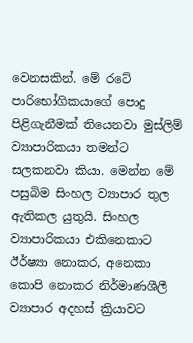වෙනසකින්. මේ රටේ පාරිභෝගිකයාගේ පොදු පිළිගැනීමක් තියෙනවා මුස්ලිම් ව්‍යාපාරිකයා තමන්ට සලකනවා කියා. මෙන්න මේ පසුබිම සිංහල ව්‍යාපාර තුල ඇතිකල යුතුයි. සිංහල ව්‍යාපාරිකයා එකිනෙකාට ඊර්ෂ්‍යා නොකර, අනෙකා කොපි නොකර නිර්මාණශීලී ව්‍යාපාර අදහස් ක්‍රියාවට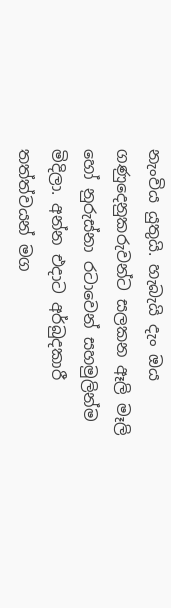නැංවිය යුතුයි. හැබැයි දැං ඔය ගණුදෙනුකරුවන්ට සලකන ඈලි මෑලි හෝ නුරුස්නා රටාවෙන් සහමුලින්ම මිදිලා. අන්න එදාට අර්බුදකාරී තත්ත්වයන් මග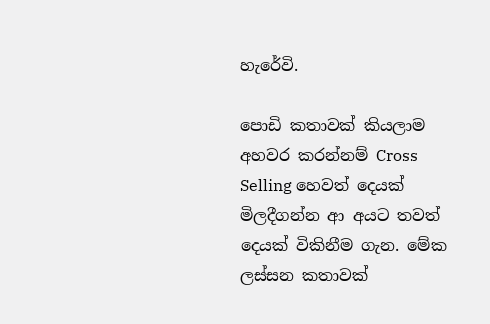හැරේවි.

පොඩි කතාවක් කියලාම අහවර කරන්නම් Cross Selling හෙවත් දෙයක් මිලදීගන්න ආ අයට තවත් දෙයක් විකිනීම ගැන. මේක ලස්සන කතාවක්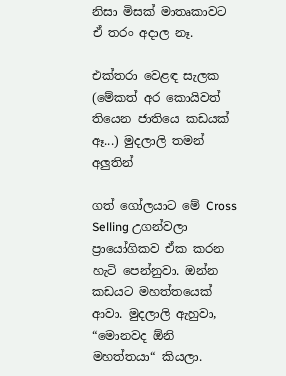නිසා මිසක් මාතෘකාවට ඒ තරං අදාල නෑ.

එක්තරා වෙළඳ සැලක (මේකත් අර කොයිවත් තියෙන ජාතියෙ කඩයක් ඈ...) මුදලාලි තමන් අලුතින්

ගත් ගෝලයාට මේ Cross Selling උගන්වලා ප්‍රායෝගිකව ඒක කරන හැටි පෙන්නුවා. ඔන්න කඩයට මහත්තයෙක් ආවා. මුදලාලි ඇහුවා, “මොනවද ඕනි මහත්තයා“ කියලා.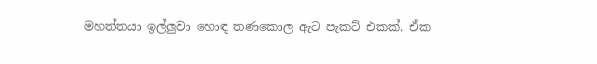මහත්තයා ඉල්ලුවා හොඳ තණකොල ඇට පැකට් එකක්. ඒක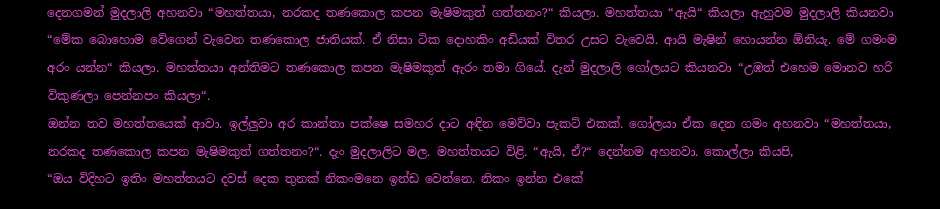දෙනගමන් මුදලාලි අහනවා “මහත්තයා, නරකද තණකොල කපන මැෂිමකුත් ගත්තනං?“ කියලා. මහත්තයා “ඇයි“ කියලා ඇහුවම මුදලාලි කියනවා “මේක බොහොම වේගෙන් වැවෙන තණකොල ජාතියක්. ඒ නිසා ටික දොහකිං අඩියක් විතර උසට වැවෙයි. ආයි මැෂින් හොයන්න ඕනියැ. මේ ගමංම අරං යන්න“ කියලා. මහත්තයා අන්තිමට තණකොල කපන මැෂිමකුත් ඇරං තමා ගියේ. දැන් මුදලාලි ගෝලයට කියනවා “උඹත් එහෙම මොනව හරි විකුණලා පෙන්නපං කියලා“.
ඔන්න තව මහත්තයෙක් ආවා. ඉල්ලුවා අර කාන්තා පක්ෂෙ සමහර දාට අඳින මෙව්වා පැකට් එකක්. ගෝලයා ඒක දෙන ගමං අහනවා “මහත්තයා, නරකද තණකොල කපන මැෂිමකුත් ගත්තනං?“. දැං මුදලාලිට මල. මහත්තයට විළි. “ඇයි, ඒ?“ දෙන්නම අහනවා. කොල්ලා කියපි,
“ඔය විදිහට ඉතිං මහත්තයට දවස් දෙක තුනක් නිකංමනෙ ඉන්ඩ වෙන්නෙ. නිකං ඉන්න එකේ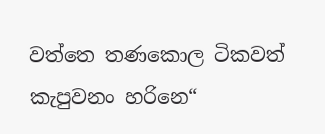වත්තෙ තණකොල ටිකවත් කැපුවනං හරිනෙ“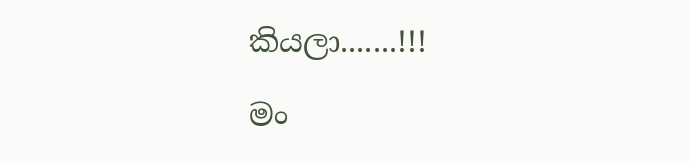කියලා.......!!!

මං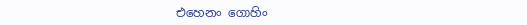එහෙනං ගොහිං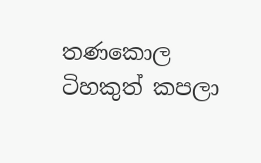තණකොල ටිහකුත් කපලා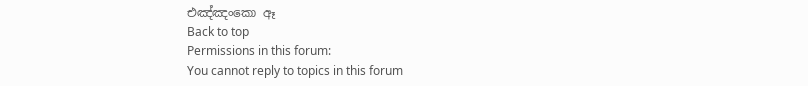එඤ්ඤංකො ඈ
Back to top
Permissions in this forum:
You cannot reply to topics in this forum